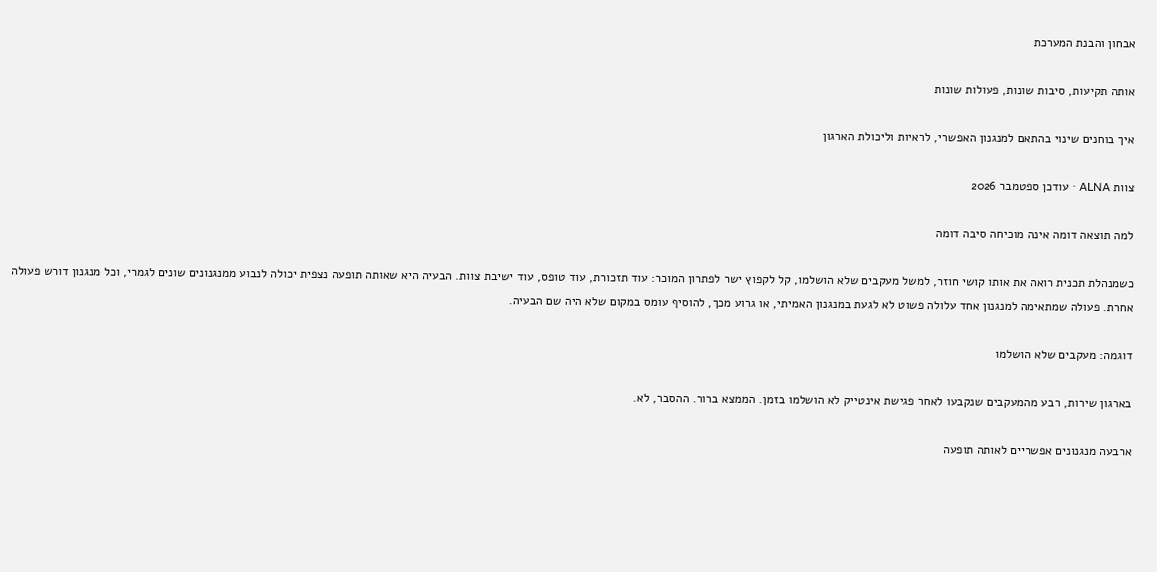אבחון והבנת המערכת

אותה תקיעות, סיבות שונות, פעולות שונות

איך בוחנים שינוי בהתאם למנגנון האפשרי, לראיות וליכולת הארגון

צוות ALNA · עודכן ספטמבר 2026

למה תוצאה דומה אינה מוכיחה סיבה דומה

כשמנהלת תכנית רואה את אותו קושי חוזר, למשל מעקבים שלא הושלמו, קל לקפוץ ישר לפתרון המוכר: עוד תזכורת, עוד טופס, עוד ישיבת צוות. הבעיה היא שאותה תופעה נצפית יכולה לנבוע ממנגנונים שונים לגמרי, וכל מנגנון דורש פעולה אחרת. פעולה שמתאימה למנגנון אחד עלולה פשוט לא לגעת במנגנון האמיתי, או גרוע מכך, להוסיף עומס במקום שלא היה שם הבעיה.

דוגמה: מעקבים שלא הושלמו

בארגון שירות, רבע מהמעקבים שנקבעו לאחר פגישת אינטייק לא הושלמו בזמן. הממצא ברור. ההסבר, לא.

ארבעה מנגנונים אפשריים לאותה תופעה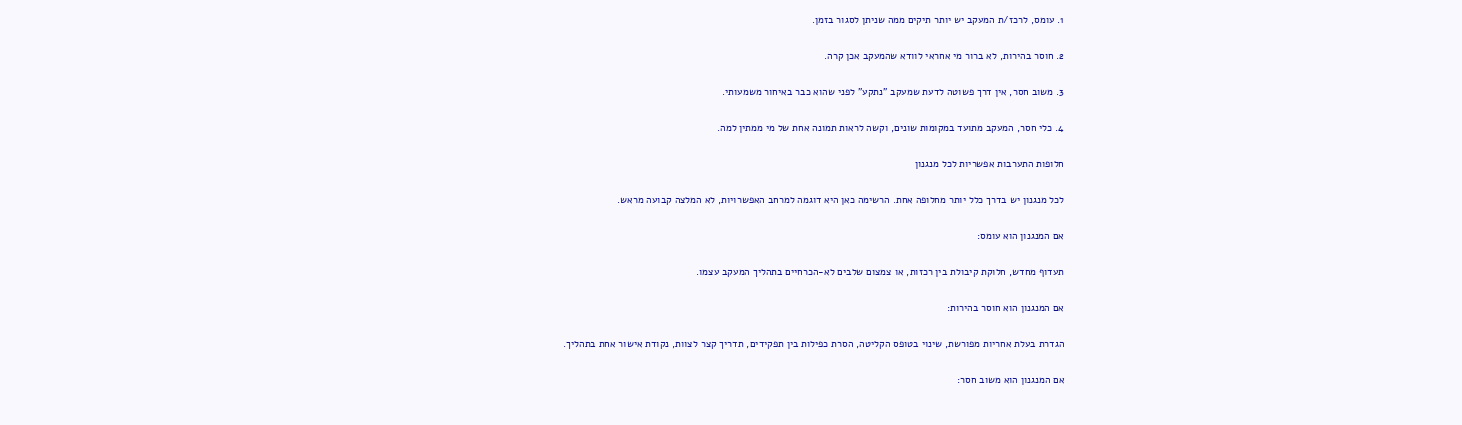1. עומס, לרכז/ת המעקב יש יותר תיקים ממה שניתן לסגור בזמן.

2. חוסר בהירות, לא ברור מי אחראי לוודא שהמעקב אכן קרה.

3. משוב חסר, אין דרך פשוטה לדעת שמעקב "נתקע" לפני שהוא כבר באיחור משמעותי.

4. כלי חסר, המעקב מתועד במקומות שונים, וקשה לראות תמונה אחת של מי ממתין למה.

חלופות התערבות אפשריות לכל מנגנון

לכל מנגנון יש בדרך כלל יותר מחלופה אחת. הרשימה כאן היא דוגמה למרחב האפשרויות, לא המלצה קבועה מראש.

אם המנגנון הוא עומס:

תעדוף מחדש, חלוקת קיבולת בין רכזות, או צמצום שלבים לא-הכרחיים בתהליך המעקב עצמו.

אם המנגנון הוא חוסר בהירות:

הגדרת בעלת אחריות מפורשת, שינוי בטופס הקליטה, הסרת כפילות בין תפקידים, תדריך קצר לצוות, נקודת אישור אחת בתהליך.

אם המנגנון הוא משוב חסר: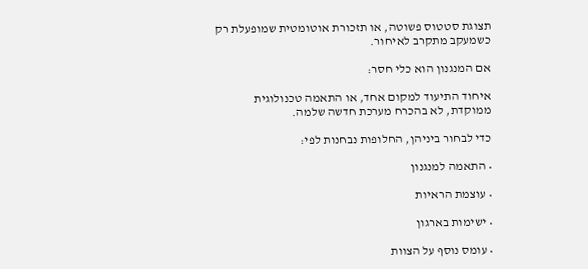תצוגת סטטוס פשוטה, או תזכורת אוטומטית שמופעלת רק כשמעקב מתקרב לאיחור.

אם המנגנון הוא כלי חסר:

איחוד התיעוד למקום אחד, או התאמה טכנולוגית ממוקדת, לא בהכרח מערכת חדשה שלמה.

כדי לבחור ביניהן, החלופות נבחנות לפי:

• התאמה למנגנון

• עוצמת הראיות

• ישימות בארגון

• עומס נוסף על הצוות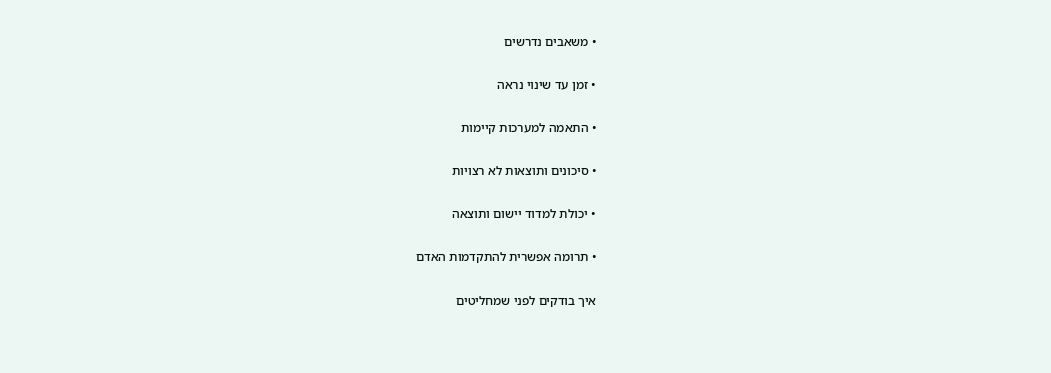• משאבים נדרשים

• זמן עד שינוי נראה

• התאמה למערכות קיימות

• סיכונים ותוצאות לא רצויות

• יכולת למדוד יישום ותוצאה

• תרומה אפשרית להתקדמות האדם

איך בודקים לפני שמחליטים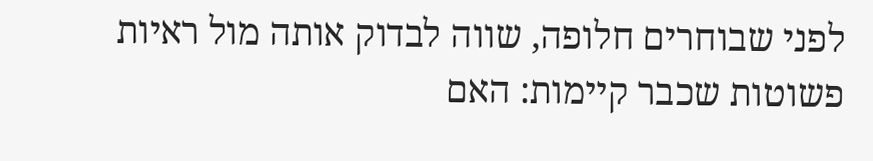לפני שבוחרים חלופה, שווה לבדוק אותה מול ראיות פשוטות שכבר קיימות: האם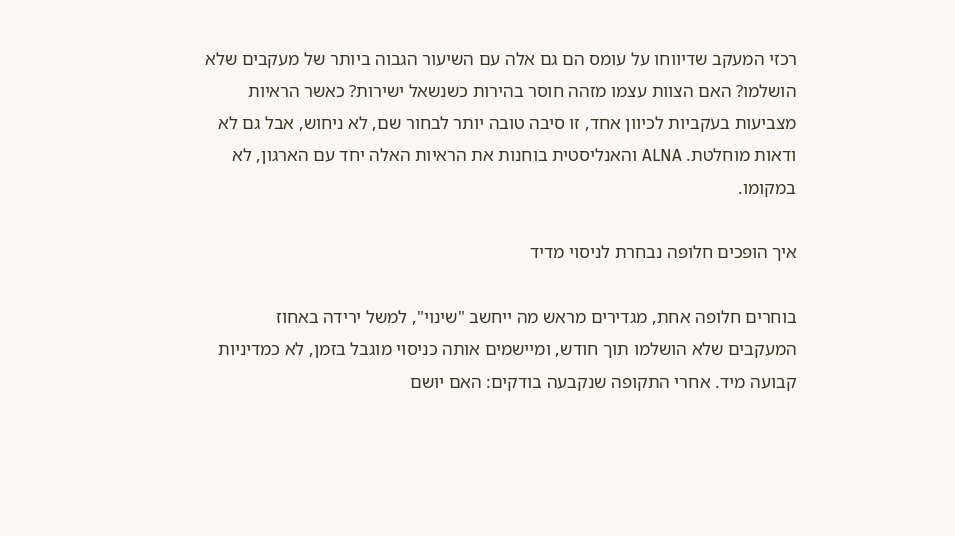רכזי המעקב שדיווחו על עומס הם גם אלה עם השיעור הגבוה ביותר של מעקבים שלא הושלמו? האם הצוות עצמו מזהה חוסר בהירות כשנשאל ישירות? כאשר הראיות מצביעות בעקביות לכיוון אחד, זו סיבה טובה יותר לבחור שם, לא ניחוש, אבל גם לא ודאות מוחלטת. ALNA והאנליסטית בוחנות את הראיות האלה יחד עם הארגון, לא במקומו.

איך הופכים חלופה נבחרת לניסוי מדיד

בוחרים חלופה אחת, מגדירים מראש מה ייחשב "שינוי", למשל ירידה באחוז המעקבים שלא הושלמו תוך חודש, ומיישמים אותה כניסוי מוגבל בזמן, לא כמדיניות קבועה מיד. אחרי התקופה שנקבעה בודקים: האם יושם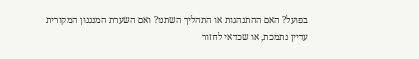בפועל? האם ההתנהגות או התהליך השתנו? ואם השערת המנגנון המקורית עדיין נתמכת, או שכדאי לחזור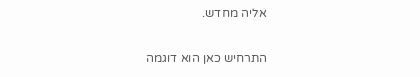אליה מחדש.

התרחיש כאן הוא דוגמה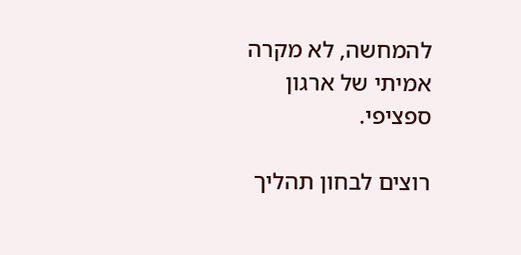להמחשה, לא מקרה אמיתי של ארגון ספציפי.

רוצים לבחון תהליך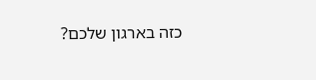כזה בארגון שלכם?